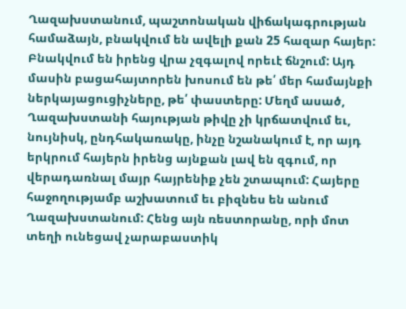Ղազախստանում, պաշտոնական վիճակագրության համաձայն, բնակվում են ավելի քան 25 հազար հայեր: Բնակվում են իրենց վրա չզգալով որեւէ ճնշում: Այդ մասին բացահայտորեն խոսում են թե՛ մեր համայնքի ներկայացուցիչները, թե՛ փաստերը: Մեղմ ասած, Ղազախստանի հայության թիվը չի կրճատվում եւ, նույնիսկ, ընդհակառակը, ինչը նշանակում է, որ այդ երկրում հայերն իրենց այնքան լավ են զգում, որ վերադառնալ մայր հայրենիք չեն շտապում: Հայերը հաջողությամբ աշխատում եւ բիզնես են անում Ղազախստանում: Հենց այն ռեստորանը, որի մոտ տեղի ունեցավ չարաբաստիկ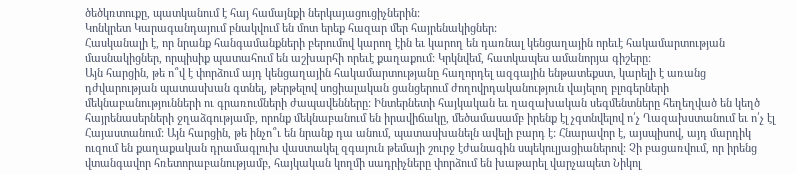ծեծկռտուքը, պատկանում է հայ համայնքի ներկայացուցիչներին:
Կոնկրետ Կարագանդայում բնակվում են մոտ երեք հազար մեր հայրենակիցներ:
Հասկանալի է, որ նրանք հանգամանքների բերումով կարող էին եւ կարող են դառնալ կենցաղային որեւէ հակամարտության մասնակիցներ, որպիսիք պատահում են աշխարհի որեւէ քաղաքում: Կրկնվեմ, հատկապես ամանորյա գիշերը:
Այն հարցին, թե ո՞վ է փորձում այդ կենցաղային հակամարտությանը հաղորդել ազգային ենթատեքստ, կարելի է առանց դժվարության պատասխան գտնել, թերթելով սոցիալական ցանցերում ժողովրդականություն վայելող բլոգերների մեկնաբանությունների ու գրառումների ժապավենները: Ինտերնետի հայկական եւ ղազախական սեգմենտները հեղեղված են կեղծ հայրենասերների ջղաձգությամբ, որոնք մեկնաբանում են իրավիճակը, մեծամասամբ իրենք էլ չգտնվելով ո՛չ Ղազախստանում եւ ո՛չ էլ Հայաստանում: Այն հարցին, թե ինչո՞ւ են նրանք դա անում, պատասխանելն ավելի բարդ է: Հնարավոր է, այսպիսով, այդ մարդիկ ուզում են քաղաքական դրամագլուխ վաստակել զգայուն թեմայի շուրջ էժանագին սպեկուլյացիաներով: Չի բացառվում, որ իրենց վտանգավոր հռետորաբանությամբ, հայկական կողմի սադրիչները փորձում են խաթարել վարչապետ Նիկոլ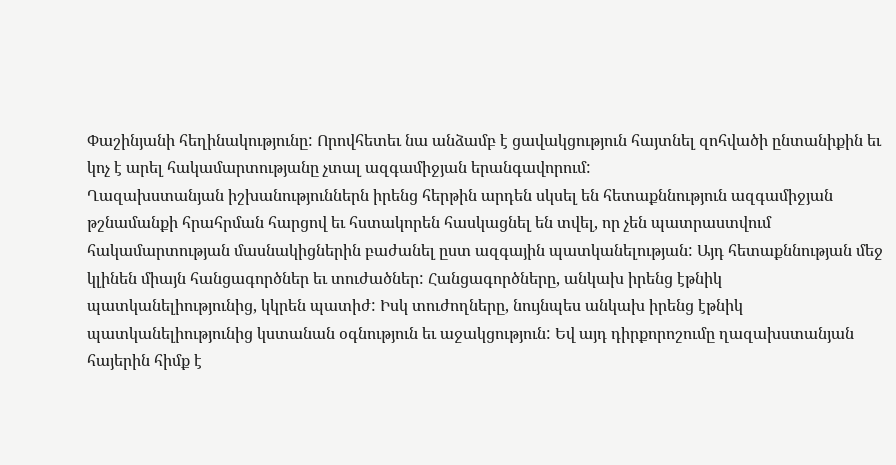Փաշինյանի հեղինակությունը: Որովհետեւ նա անձամբ է ցավակցություն հայտնել զոհվածի ընտանիքին եւ կոչ է արել հակամարտությանը չտալ ազգամիջյան երանգավորում:
Ղազախստանյան իշխանություններն իրենց հերթին արդեն սկսել են հետաքննություն ազգամիջյան թշնամանքի հրահրման հարցով եւ հստակորեն հասկացնել են տվել, որ չեն պատրաստվում հակամարտության մասնակիցներին բաժանել ըստ ազգային պատկանելության: Այդ հետաքննության մեջ կլինեն միայն հանցագործներ եւ տուժածներ: Հանցագործները, անկախ իրենց էթնիկ պատկանելիությունից, կկրեն պատիժ: Իսկ տուժողները, նույնպես անկախ իրենց էթնիկ պատկանելիությունից կստանան օգնություն եւ աջակցություն: Եվ այդ դիրքորոշումը ղազախստանյան հայերին հիմք է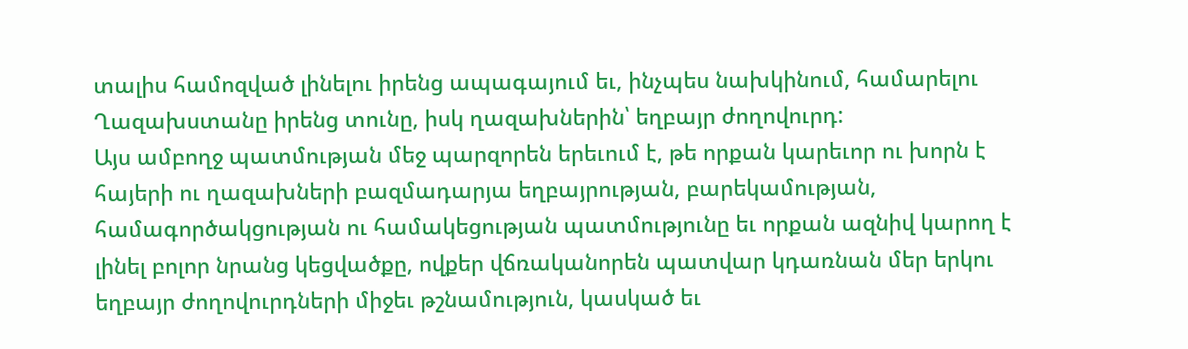տալիս համոզված լինելու իրենց ապագայում եւ, ինչպես նախկինում, համարելու Ղազախստանը իրենց տունը, իսկ ղազախներին՝ եղբայր ժողովուրդ:
Այս ամբողջ պատմության մեջ պարզորեն երեւում է, թե որքան կարեւոր ու խորն է հայերի ու ղազախների բազմադարյա եղբայրության, բարեկամության, համագործակցության ու համակեցության պատմությունը եւ որքան ազնիվ կարող է լինել բոլոր նրանց կեցվածքը, ովքեր վճռականորեն պատվար կդառնան մեր երկու եղբայր ժողովուրդների միջեւ թշնամություն, կասկած եւ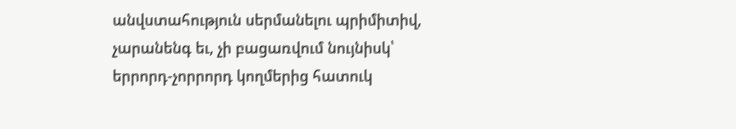անվստահություն սերմանելու պրիմիտիվ, չարանենգ եւ, չի բացառվում նույնիսկ՝ երրորդ-չորրորդ կողմերից հատուկ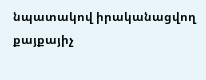նպատակով իրականացվող քայքայիչ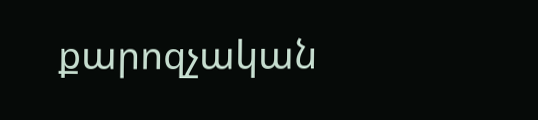քարոզչական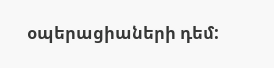օպերացիաների դեմ: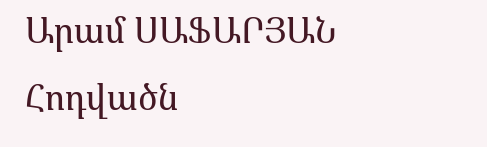Արամ ՍԱՖԱՐՅԱՆ
Հոդվածն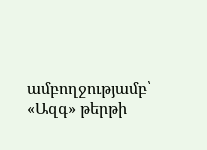ամբողջությամբ՝ «Ազգ» թերթի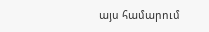այս համարում